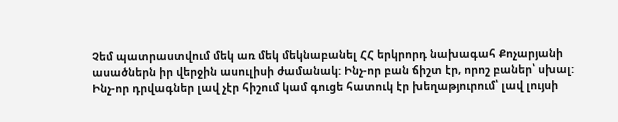Չեմ պատրաստվում մեկ առ մեկ մեկնաբանել ՀՀ երկրորդ նախագահ Քոչարյանի ասածներն իր վերջին ասուլիսի ժամանակ: Ինչ-որ բան ճիշտ էր, որոշ բաներ՝ սխալ: Ինչ-որ դրվագներ լավ չէր հիշում կամ գուցե հատուկ էր խեղաթյուրում՝ լավ լույսի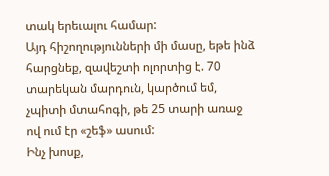տակ երեւալու համար:
Այդ հիշողությունների մի մասը, եթե ինձ հարցնեք, զավեշտի ոլորտից է. 70 տարեկան մարդուն, կարծում եմ, չպիտի մտահոգի, թե 25 տարի առաջ ով ում էր «շեֆ» ասում:
Ինչ խոսք,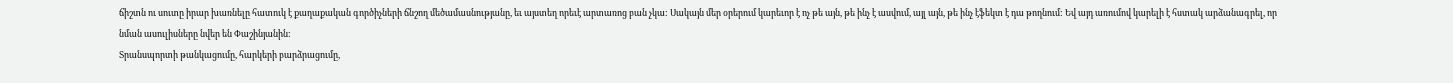ճիշտն ու սուտը իրար խառնելը հատուկ է քաղաքական գործիչների ճնշող մեծամասնությանը, եւ այստեղ որեւէ արտառոց բան չկա: Սակայն մեր օրերում կարեւոր է ոչ թե այն, թե ինչ է ասվում, այլ այն, թե ինչ էֆեկտ է դա թողնում: Եվ այդ առումով կարելի է հստակ արձանագրել, որ նման ասուլիսները նվեր են Փաշինյանին:
Տրանսպորտի թանկացումը, հարկերի բարձրացումը,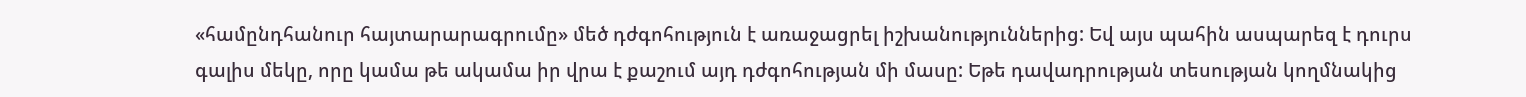«համընդհանուր հայտարարագրումը» մեծ դժգոհություն է առաջացրել իշխանություններից: Եվ այս պահին ասպարեզ է դուրս գալիս մեկը, որը կամա թե ակամա իր վրա է քաշում այդ դժգոհության մի մասը: Եթե դավադրության տեսության կողմնակից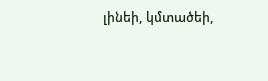լինեի, կմտածեի,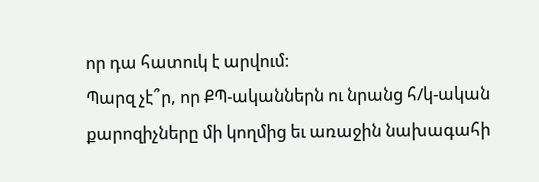որ դա հատուկ է արվում:
Պարզ չէ՞ր, որ ՔՊ-ականներն ու նրանց հ/կ-ական քարոզիչները մի կողմից եւ առաջին նախագահի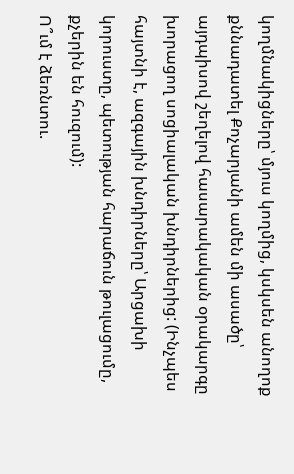կողմնակիցները՝ մյուս կողմից, կսկսեն անողոք քննադատել Քոչարյանի ամեն մի ասածը՝ այդպիսով շեղելով հասարակական օրակարգը խորացող սոցիալական խնդիրներից: (Ինչպես հայտնի է, ազգային խնդիրները՝ Արցախի կորուստը, պետության հարաճուն թուլացումը, քչերին են հուզում):
Ո՞ւմ է ձեռնտու.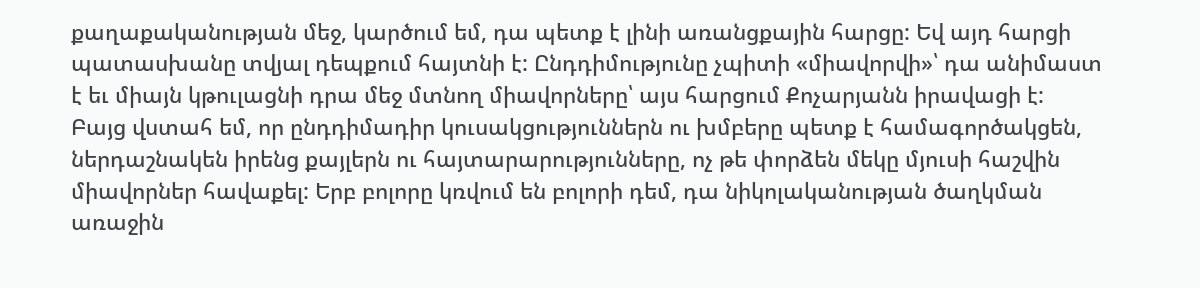քաղաքականության մեջ, կարծում եմ, դա պետք է լինի առանցքային հարցը: Եվ այդ հարցի պատասխանը տվյալ դեպքում հայտնի է: Ընդդիմությունը չպիտի «միավորվի»՝ դա անիմաստ է եւ միայն կթուլացնի դրա մեջ մտնող միավորները՝ այս հարցում Քոչարյանն իրավացի է:
Բայց վստահ եմ, որ ընդդիմադիր կուսակցություններն ու խմբերը պետք է համագործակցեն, ներդաշնակեն իրենց քայլերն ու հայտարարությունները, ոչ թե փորձեն մեկը մյուսի հաշվին միավորներ հավաքել: Երբ բոլորը կռվում են բոլորի դեմ, դա նիկոլականության ծաղկման առաջին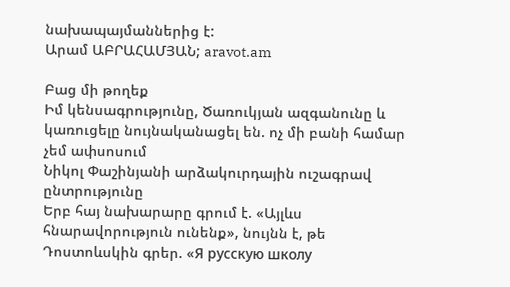նախապայմաններից է:
Արամ ԱԲՐԱՀԱՄՅԱՆ; aravot.am

Բաց մի թողեք
Իմ կենսագրությունը, Ծառուկյան ազգանունը և կառուցելը նույնականացել են. ոչ մի բանի համար չեմ ափսոսում
Նիկոլ Փաշինյանի արձակուրդային ուշագրավ ընտրությունը
Երբ հայ նախարարը գրում է. «Այլևս հնարավորություն ունենք», նույնն է, թե Դոստոևսկին գրեր. «Я русскую школу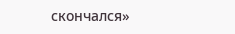скончался»